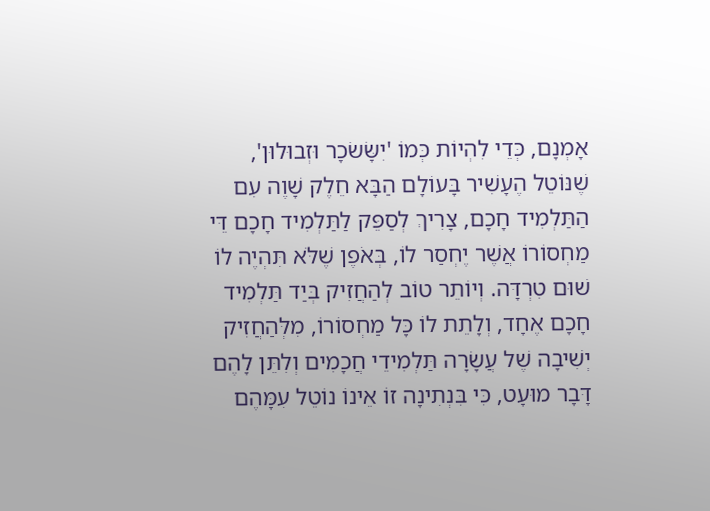אָמְנָם, כְּדֵי לִהְיוֹת כְּמוֹ 'יִשָּׂשׂכָר וּזְבוּלוּן', שֶׁנּוֹטֵל הֶעָשִׁיר בָּעוֹלָם הַבָּא חֵלֶק שָׁוֶה עִם הַתַּלְמִיד חָכָם, צָרִיךְ לְסַפֵּק לַתַּלְמִיד חָכָם דֵּי מַחְסוֹרוֹ אֲשֶׁר יֶחְסַר לוֹ, בְּאֹפֶן שֶׁלֹּא תִּהְיֶה לוֹ שׁוּם טִרְדָּה. וְיוֹתֵר טוֹב לְהַחֲזִיק בְּיַד תַּלְמִיד חָכָם אֶחָד, וְלָתֵת לוֹ כָּל מַחְסוֹרוֹ, מִלְּהַחֲזִיק יְשִׁיבָה שֶׁל עֲשָׂרָה תַּלְמִידֵי חֲכָמִים וְלִתֵּן לָהֶם דָּבָר מוּעָט, כִּי בִּנְתִינָה זוֹ אֵינוֹ נוֹטֵל עִמָּהֶם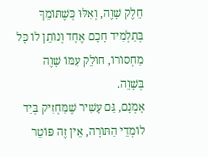חֵלֶק שָׁוֶה, וְאִלּוּ כְּשֶׁתּוֹמֵךְ בְּתַלְמִיד חָכָם אֶחָד וְנוֹתֵן לוֹ כָּל מַחְסוֹרוֹ, חוֹלֵק עִמּוֹ שָׁוֶה בְּשָׁוֵה.
אָמְנָם, גַּם עָשִׁיר שֶׁמַּחְזִיק בְּיַד לוֹמְדֵי הַתּוֹרָה, אֵין זֶה פּוֹטֵר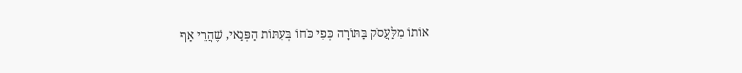אוֹתוֹ מִלַּעֲסֹק בַּתּוֹרָה כְּפִי כֹּחוֹ בְּעִתּוֹת הַפְּנַאי, שֶׁהֲרֵי אַף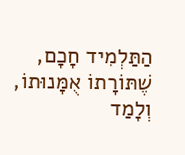הַתַּלְמִיד חָכָם, שֶׁתּוֹרָתוֹ אֻמָּנוּתוֹ, וְלָמַד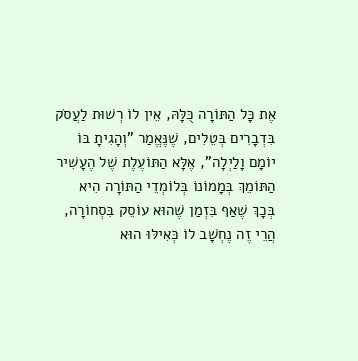אֶת כָּל הַתּוֹרָה כֻּלָּהּ, אֵין לוֹ רְשׁוּת לַעֲסֹק בִּדְבָרִים בְּטֵלִים, שֶׁנֶּאֱמַר "וְהָגִיתָ בּוֹ יוֹמָם וָלַיְלָה", אֶלָּא הַתּוֹעֶלֶת שֶׁל הֶעָשִׁיר הַתּוֹמֵךְ בְּמָמוֹנוֹ בְּלוֹמְדֵי הַתּוֹרָה הִיא בְּכָךְ שֶׁאַף בִּזְמַן שֶׁהוּא עוֹסֵק בִּסְחוֹרָה, הֲרֵי זֶה נֶחְשָׁב לוֹ כְּאִילּוּ הוּא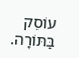עוֹסֵק בַּתּוֹרָה.